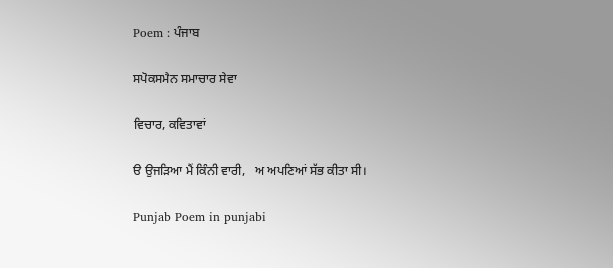Poem : ਪੰਜਾਬ

ਸਪੋਕਸਮੈਨ ਸਮਾਚਾਰ ਸੇਵਾ

ਵਿਚਾਰ, ਕਵਿਤਾਵਾਂ

ੳ ਉਜੜਿਆ ਮੈਂ ਕਿੰਨੀ ਵਾਰੀ,   ਅ ਅਪਣਿਆਂ ਸੱਭ ਕੀਤਾ ਸੀ।

Punjab Poem in punjabi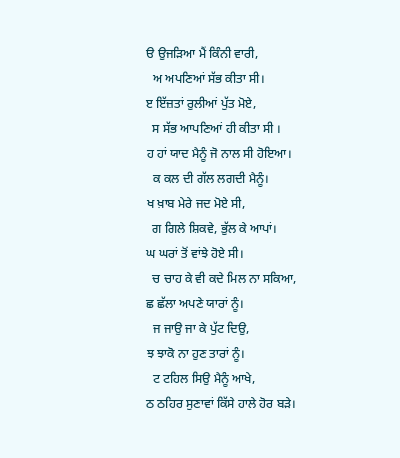ੳ ਉਜੜਿਆ ਮੈਂ ਕਿੰਨੀ ਵਾਰੀ,
  ਅ ਅਪਣਿਆਂ ਸੱਭ ਕੀਤਾ ਸੀ।
ੲ ਇੱਜ਼ਤਾਂ ਰੁਲੀਆਂ ਪੁੱਤ ਮੋਏ,
  ਸ ਸੱਭ ਆਪਣਿਆਂ ਹੀ ਕੀਤਾ ਸੀ ।
ਹ ਹਾਂ ਯਾਦ ਮੈਨੂੰ ਜੋ ਨਾਲ ਸੀ ਹੋਇਆ।
  ਕ ਕਲ ਦੀ ਗੱਲ ਲਗਦੀ ਮੈਨੂੰ।
ਖ ਖ਼ਾਬ ਮੇਰੇ ਜਦ ਮੋਏ ਸੀ,
  ਗ ਗਿਲੇ ਸ਼ਿਕਵੇ, ਭੁੱਲ ਕੇ ਆਪਾਂ।
ਘ ਘਰਾਂ ਤੋਂ ਵਾਂਝੇ ਹੋਏ ਸੀ।
  ਚ ਚਾਹ ਕੇ ਵੀ ਕਦੇ ਮਿਲ ਨਾ ਸਕਿਆ,
ਛ ਛੱਲਾ ਅਪਣੇ ਯਾਰਾਂ ਨੂੰ।
  ਜ ਜਾਉ ਜਾ ਕੇ ਪੁੱਟ ਦਿਉ,
ਝ ਝਾਕੋ ਨਾ ਹੁਣ ਤਾਰਾਂ ਨੂੰ।
  ਟ ਟਹਿਲ ਸਿਉ ਮੈਨੂੰ ਆਖੇ,
ਠ ਠਹਿਰ ਸੁਣਾਵਾਂ ਕਿੱਸੇ ਹਾਲੇ ਹੋਰ ਬੜੇ।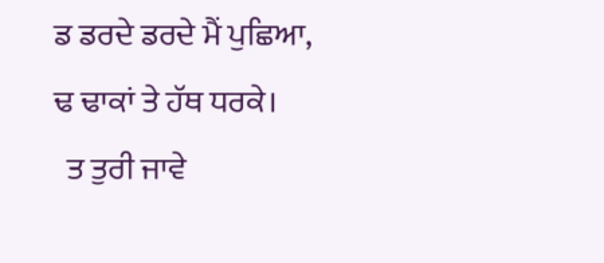ਡ ਡਰਦੇ ਡਰਦੇ ਮੈਂ ਪੁਛਿਆ,
ਢ ਢਾਕਾਂ ਤੇ ਹੱਥ ਧਰਕੇ।
  ਤ ਤੁਰੀ ਜਾਵੇ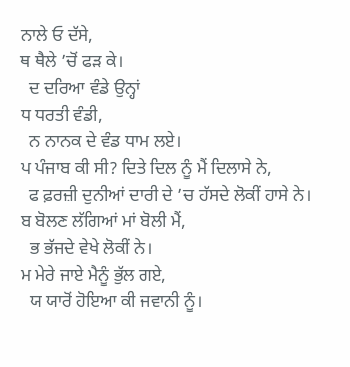ਨਾਲੇ ਓ ਦੱਸੇ,
ਥ ਥੈਲੇ ’ਚੋਂ ਫੜ ਕੇ।
  ਦ ਦਰਿਆ ਵੰਡੇ ਉਨ੍ਹਾਂ
ਧ ਧਰਤੀ ਵੰਡੀ,
  ਨ ਨਾਨਕ ਦੇ ਵੰਡ ਧਾਮ ਲਏ।
ਪ ਪੰਜਾਬ ਕੀ ਸੀ? ਦਿਤੇ ਦਿਲ ਨੂੰ ਮੈਂ ਦਿਲਾਸੇ ਨੇ,
  ਫ ਫ਼ਰਜ਼ੀ ਦੁਨੀਆਂ ਦਾਰੀ ਦੇ ’ਚ ਹੱਸਦੇ ਲੋਕੀਂ ਹਾਸੇ ਨੇ।
ਬ ਬੋਲਣ ਲੱਗਿਆਂ ਮਾਂ ਬੋਲੀ ਮੈਂ,
  ਭ ਭੱਜਦੇ ਵੇਖੇ ਲੋਕੀਂ ਨੇ।
ਮ ਮੇਰੇ ਜਾਏ ਮੈਨੂੰ ਭੁੱਲ ਗਏ,
  ਯ ਯਾਰੋਂ ਹੋਇਆ ਕੀ ਜਵਾਨੀ ਨੂੰ।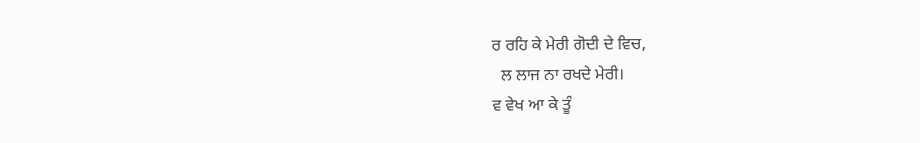ਰ ਰਹਿ ਕੇ ਮੇਰੀ ਗੋਦੀ ਦੇ ਵਿਚ,
  ਲ ਲਾਜ ਨਾ ਰਖਦੇ ਮੇਰੀ।
ਵ ਵੇਖ ਆ ਕੇ ਤੂੰ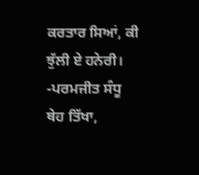ਕਰਤਾਰ ਸਿਆਂ, ਕੀ ਝੁੱਲੀ ਏ ਹਨੇਰੀ।
-ਪਰਮਜੀਤ ਸੰਧੂ ਥੇਹ ਤਿੱਖਾ,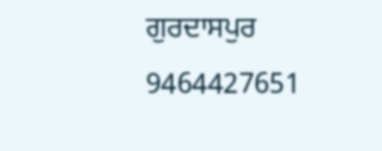ਗੁਰਦਾਸਪੁਰ 9464427651